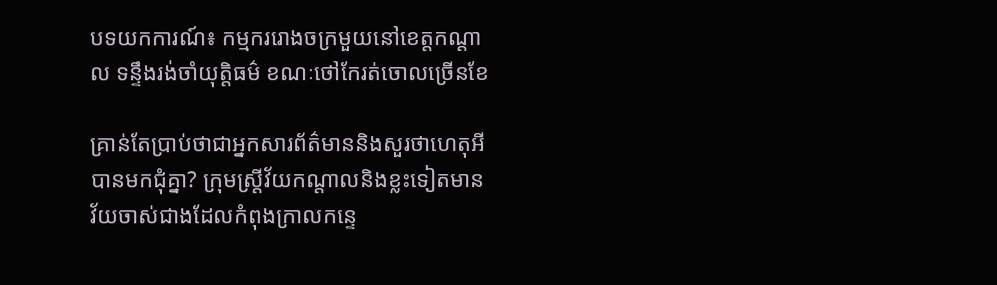បទយកការណ៍៖ កម្មកររោងចក្រមួយនៅខេត្តកណ្តាល ទន្ទឹងរង់ចាំយុត្តិធម៌ ខណៈថៅកែរត់ចោលច្រើនខែ

គ្រាន់តែប្រាប់ថាជាអ្នកសារព័ត៌មាននិងសួរថាហេតុអីបានមកជុំគ្នា? ក្រុមស្ត្រីវ័យកណ្តាលនិងខ្លះទៀតមានវ័យចាស់ជាងដែលកំពុងក្រាលកន្ទេ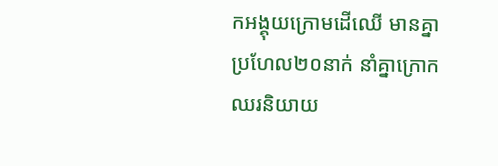កអង្គុយក្រោមដើឈើ មានគ្នាប្រហែល២០នាក់ នាំគ្នាក្រោកឈរនិយាយ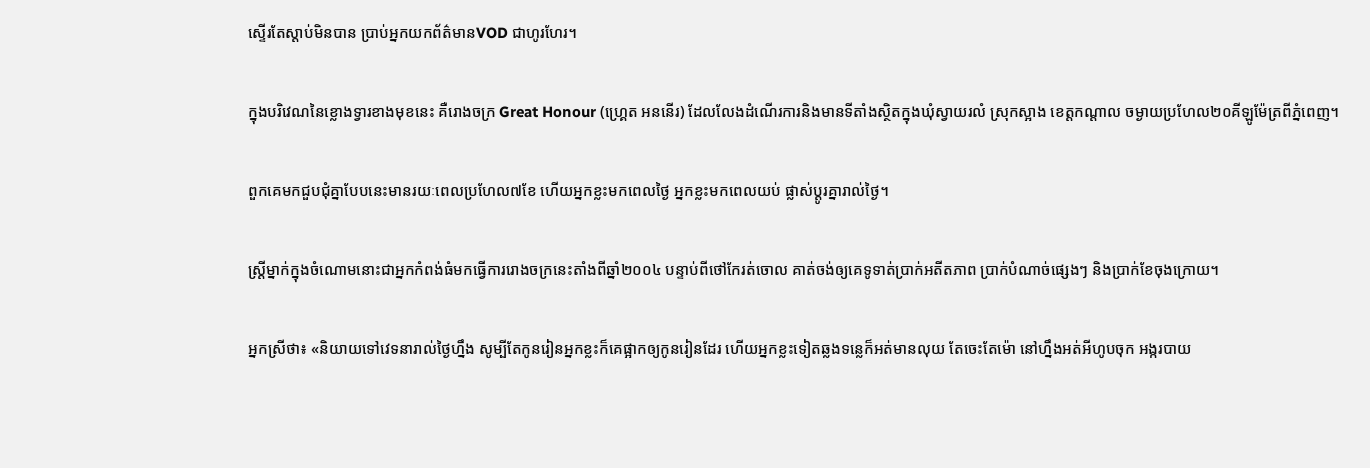ស្ទើរតែស្តាប់មិនបាន ប្រាប់អ្នកយកព័ត៌មានVOD ជាហូរហែរ។

ក្នុងបរិវេណនៃខ្លោងទ្វារខាងមុខនេះ គឺរោងចក្រ Great Honour (ហ្គ្រេត អននើរ) ដែលលែងដំណើរការនិងមានទីតាំងស្ថិតក្នុងឃុំស្វាយរលំ ស្រុកស្អាង ខេត្តកណ្តាល ចម្ងាយប្រហែល២០គីឡូម៉ែត្រពីភ្នំពេញ។

ពួកគេមកជួបជុំគ្នាបែបនេះមានរយៈពេលប្រហែល៧ខែ ហើយអ្នកខ្លះមកពេលថ្ងៃ អ្នកខ្លះមកពេលយប់ ផ្លាស់ប្តូរគ្នារាល់ថ្ងៃ។

ស្ត្រីម្នាក់ក្នុងចំណោមនោះជាអ្នកកំពង់ធំមកធ្វើការរោងចក្រនេះតាំងពីឆ្នាំ២០០៤ បន្ទាប់ពីថៅកែរត់ចោល គាត់ចង់ឲ្យគេទូទាត់ប្រាក់អតីតភាព ប្រាក់បំណាច់ផ្សេងៗ និងប្រាក់ខែចុងក្រោយ។

អ្នកស្រីថា៖ «និយាយទៅវេទនារាល់ថ្ងៃហ្នឹង សូម្បីតែកូនរៀនអ្នកខ្លះក៏គេផ្អាកឲ្យកូនរៀនដែរ ហើយអ្នកខ្លះទៀតឆ្លងទន្លេក៏អត់មានលុយ តែចេះតែម៉ោ នៅហ្នឹងអត់អីហូបចុក អង្ករបាយ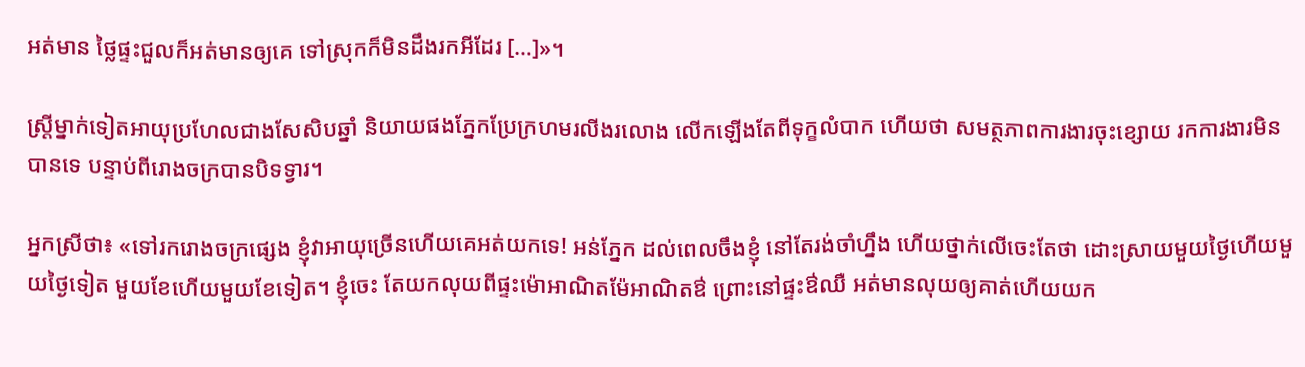អត់មាន ថ្លៃផ្ទះជួលក៏អត់មានឲ្យគេ ទៅស្រុកក៏មិនដឹងរកអីដែរ […]»។

ស្ត្រីម្នាក់ទៀតអាយុប្រហែលជាងសែសិបឆ្នាំ និយាយផងភ្នែកប្រែក្រហមរលីងរលោង លើកឡើងតែពីទុក្ខលំបាក ហើយថា សមត្ថភាពការងារចុះខ្សោយ រកការងារមិនបានទេ បន្ទាប់ពីរោងចក្របានបិទទ្វារ។

អ្នកស្រីថា៖ «ទៅរករោងចក្រផ្សេង ខ្ញុំវាអាយុច្រើនហើយគេអត់យកទេ! អន់ភ្នែក ដល់ពេលចឹងខ្ញុំ នៅតែរង់ចាំហ្នឹង ហើយថ្នាក់លើចេះតែថា ដោះស្រាយមួយថ្ងៃហើយមួយថ្ងៃទៀត មួយខែហើយមួយខែទៀត។ ខ្ញុំចេះ តែយកលុយពីផ្ទះម៉ោអាណិតម៉ែអាណិតឳ ព្រោះនៅផ្ទះឳឈឺ អត់មានលុយឲ្យគាត់ហើយយក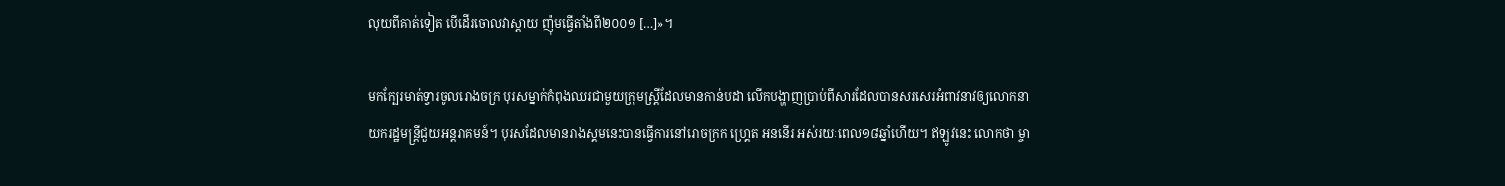លុយពីគាត់ទៀត បើដើរចោលវាស្តាយ ញ៉ុមធ្វើតាំងពី២០០១ […]»។

មកក្បែរមាត់ទ្វារចូលរោងចក្រ បុរសម្នាក់កំពុងឈរជាមួយក្រុមស្ត្រីដែលមានកាន់បដា លើកបង្ហាញប្រាប់ពីសារដែលបានសរសេរអំពាវនាវឲ្យលោកនាយករដ្ឋមន្ត្រីជួយអន្តរាគមន៍។ បុរសដែលមានរាងស្គមនេះបានធ្វើការនៅរោចក្រក ហ្គ្រេត អននើរ អស់រយៈពេល១៨ឆ្នាំហើយ។ ឥឡូវនេះ លោកថា ម្ចា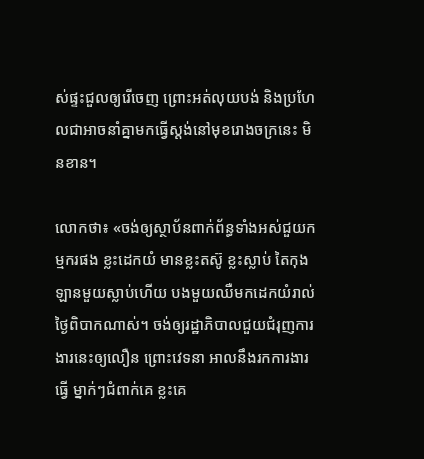ស់ផ្ទះជួលឲ្យរើចេញ ព្រោះអត់លុយបង់ និងប្រហែលជាអាចនាំគ្នាមកធ្វើស្តង់នៅមុខរោងចក្រនេះ មិនខាន។

លោកថា៖ «ចង់ឲ្យស្ថាប័នពាក់ព័ន្ធទាំងអស់ជួយកម្មករផង ខ្លះដេកយំ មានខ្លះតស៊ូ ខ្លះស្លាប់ តៃកុងឡានមួយស្លាប់ហើយ បងមួយឈឺមកដេកយំរាល់ថ្ងៃពិបាកណាស់។ ចង់ឲ្យរដ្ឋាភិបាលជួយជំរុញការងារនេះឲ្យលឿន ព្រោះវេទនា អាលនឹងរកការងារធ្វើ ម្នាក់ៗជំពាក់គេ ខ្លះគេ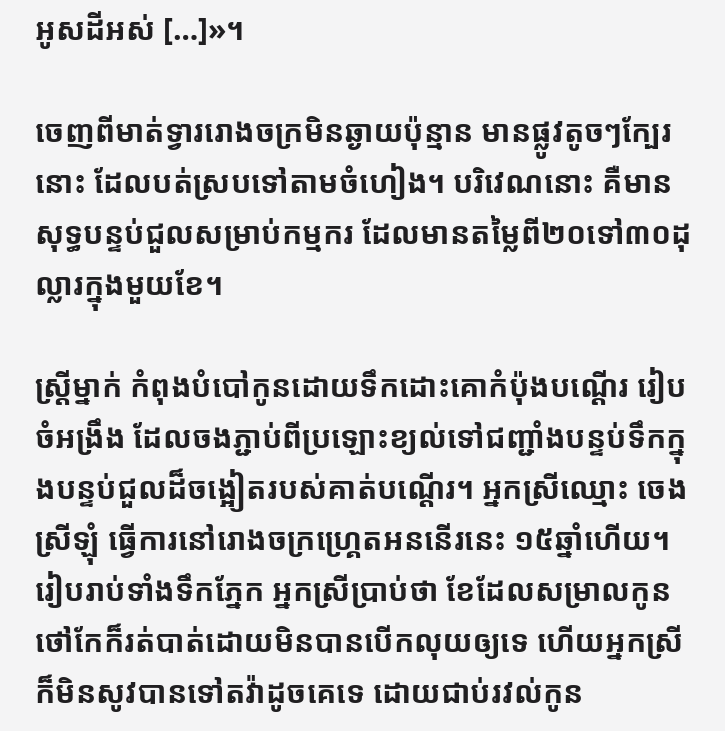អូសដីអស់ […]»។

ចេញពីមាត់ទ្វាររោងចក្រមិនឆ្ងាយប៉ុន្មាន មានផ្លូវតូចៗក្បែរនោះ ដែលបត់ស្របទៅតាមចំហៀង។ បរិវេណនោះ គឺមានសុទ្ធបន្ទប់ជួលសម្រាប់កម្មករ ដែលមានតម្លៃពី២០ទៅ៣០ដុល្លារក្នុងមួយខែ។

ស្ត្រីម្នាក់ កំពុងបំបៅកូនដោយទឹកដោះគោកំប៉ុងបណ្តើរ រៀបចំអង្រឹង ដែលចងភ្ជាប់ពីប្រឡោះខ្យល់ទៅជញ្ជាំងបន្ទប់ទឹកក្នុងបន្ទប់ជួលដ៏ចង្អៀតរបស់គាត់បណ្តើរ។ អ្នកស្រីឈ្មោះ ចេង ស្រីឡុំ ធ្វើការនៅរោងចក្រហ្គ្រេតអននើរនេះ ១៥ឆ្នាំហើយ។ រៀបរាប់ទាំងទឹកភ្នែក អ្នកស្រីប្រាប់ថា ខែដែលសម្រាលកូន ថៅកែក៏រត់បាត់ដោយមិនបានបើកលុយឲ្យទេ ហើយអ្នកស្រីក៏មិនសូវបានទៅតវ៉ាដូចគេទេ ដោយជាប់រវល់កូន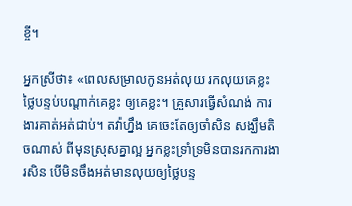ខ្ចី។

អ្នកស្រីថា៖ «ពេលសម្រាលកូនអត់លុយ រកលុយគេខ្លះ ថ្លៃបន្ទប់បណ្តាក់គេខ្លះ ឲ្យគេខ្លះ។ គ្រួសារធ្វើសំណង់ ការងារគាត់អត់ជាប់។ តវ៉ាហ្នឹង គេចេះតែឲ្យចាំសិន សង្ឃឹមតិចណាស់ ពីមុនស្រុសគ្នាល្អ អ្នកខ្លះទ្រាំទ្រមិនបានរកការងារសិន បើមិនចឹងអត់មានលុយឲ្យថ្លៃបន្ទ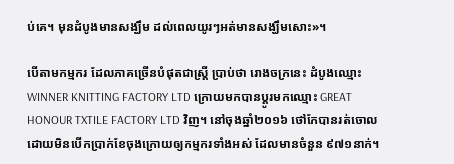ប់គេ។ មុនដំបូងមានសង្ឃឹម ដល់ពេលយូរៗអត់មានសង្ឃឹមសោះ»។

បើតាមកម្មករ ដែលភាគច្រើនបំផុតជាស្ត្រី ប្រាប់ថា រោងចក្រនេះ ដំបូងឈ្មោះ WINNER KNITTING FACTORY LTD ក្រោយមកបានប្តូរមកឈ្មោះ GREAT HONOUR TXTILE FACTORY LTD វិញ។ នៅចុងឆ្នាំ២០១៦ ថៅកែបានរត់ចោល ដោយមិនបើកប្រាក់ខែចុងក្រោយឲ្យកម្មករទាំងអស់ ដែលមានចំនួន ៩៧១នាក់។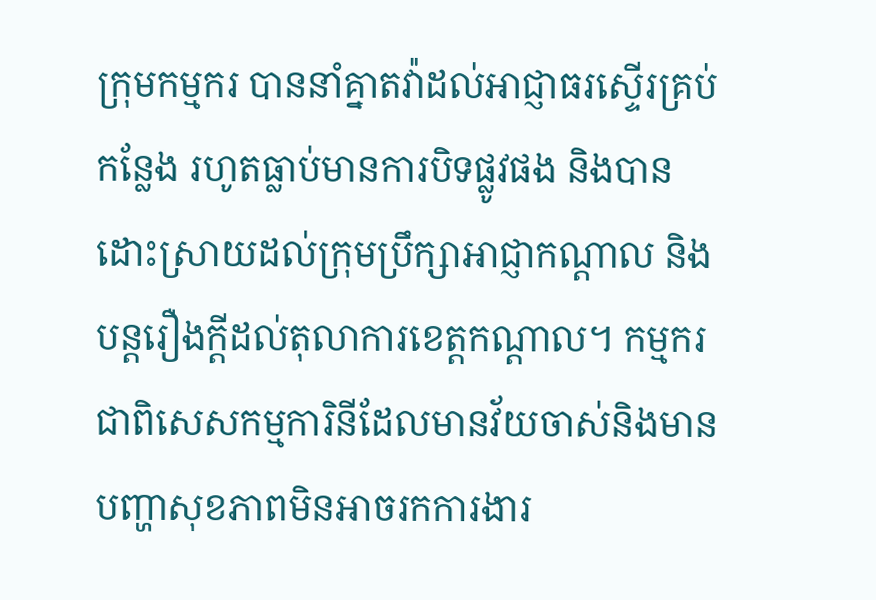ក្រុមកម្មករ បាននាំគ្នាតវ៉ាដល់អាជ្ញាធរស្ទើរគ្រប់កន្លែង រហូតធ្លាប់មានការបិទផ្លូវផង និងបានដោះស្រាយដល់ក្រុមប្រឹក្សាអាជ្ញាកណ្តាល និងបន្តរឿងក្តីដល់តុលាការខេត្តកណ្តាល។ កម្មករជាពិសេសកម្មការិនីដែលមានវ័យចាស់និងមានបញ្ហាសុខភាពមិនអាចរកការងារ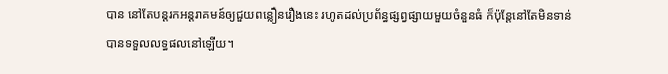បាន នៅតែបន្តរកអន្តរាគមន៍ឲ្យជួយពន្លឿនរឿងនេះ រហូតដល់ប្រព័ន្ធផ្សព្វផ្សាយមួយចំនួនធំ ក៏ប៉ុន្តែនៅតែមិនទាន់បានទទួលលទ្ធផលនៅឡើយ។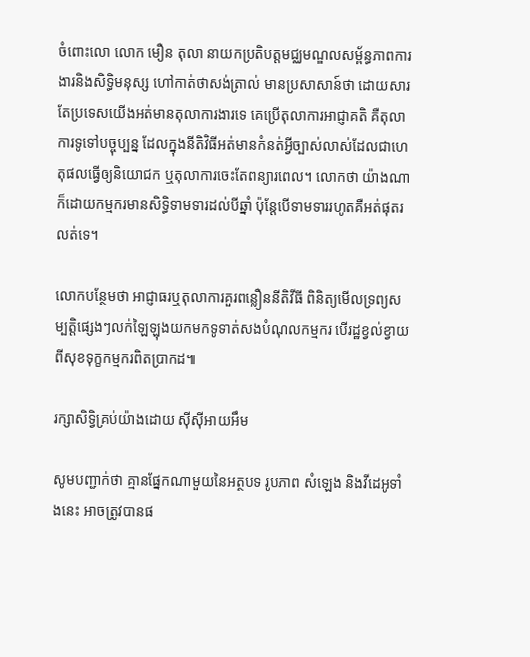ចំពោះលោ លោក មឿន តុលា នាយកប្រតិបត្តមជ្ឈមណ្ឌលសម្ព័ន្ធភាពការងារនិងសិទ្ធិមនុស្ស ហៅកាត់ថាសង់ត្រាល់ មានប្រសាសាន៍ថា ដោយសារតែប្រទេសយើងអត់មានតុលាការងារទេ គេប្រើតុលាការអាជ្ញាគតិ គឺតុលាការទូទៅបច្ចុប្បន្ន ដែលក្នុងនីតិវិធីអត់មានកំនត់អ្វីច្បាស់លាស់ដែលជាហេតុផលធ្វើឲ្យនិយោជក ឬតុលាការចេះតែពន្យារពេល។ លោកថា យ៉ាងណាក៏ដោយកម្មករមានសិទ្ធិទាមទារដល់បីឆ្នាំ ប៉ុន្តែបើទាមទាររហូតគឺអត់ផុតរលត់ទេ។

លោកបន្ថែមថា អាជ្ញាធរឬតុលាការគួរពន្លឿននីតិវីធី ពិនិត្យមើលទ្រព្យសម្បត្តិផ្សេងៗលក់ឡៃឡុងយកមកទូទាត់សងបំណុលកម្មករ បើរដ្ឋខ្វល់ខ្វាយពីសុខទុក្ខកម្មករពិតប្រាកដ៕

រក្សាសិទ្វិគ្រប់យ៉ាងដោយ ស៊ីស៊ីអាយអឹម

សូមបញ្ជាក់ថា គ្មានផ្នែកណាមួយនៃអត្ថបទ រូបភាព សំឡេង និងវីដេអូទាំងនេះ អាចត្រូវបានផ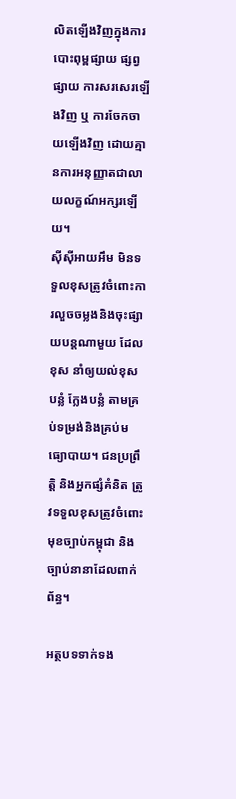លិតឡើងវិញក្នុងការបោះពុម្ពផ្សាយ ផ្សព្វផ្សាយ ការសរសេរឡើងវិញ ឬ ការចែកចាយឡើងវិញ ដោយគ្មានការអនុញ្ញាតជាលាយលក្ខណ៍អក្សរឡើយ។
ស៊ីស៊ីអាយអឹម មិនទទួលខុសត្រូវចំពោះការលួចចម្លងនិងចុះផ្សាយបន្តណាមួយ ដែលខុស នាំឲ្យយល់ខុស បន្លំ ក្លែងបន្លំ តាមគ្រប់ទម្រង់និងគ្រប់មធ្យោបាយ។ ជនប្រព្រឹត្តិ និងអ្នកផ្សំគំនិត ត្រូវទទួលខុសត្រូវចំពោះមុខច្បាប់កម្ពុជា និងច្បាប់នានាដែលពាក់ព័ន្ធ។

អត្ថបទទាក់ទង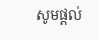សូមផ្ដល់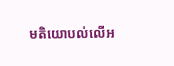មតិយោបល់លើអ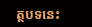ត្ថបទនេះ